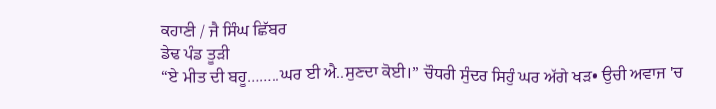ਕਹਾਣੀ / ਜੈ ਸਿੰਘ ਛਿੱਬਰ
ਡੇਢ ਪੰਡ ਤੂੜੀ
“ਏ ਮੀਤ ਦੀ ਬਹੂ……..ਘਰ ਈ ਐ..ਸੁਣਦਾ ਕੋਈ।” ਚੌਧਰੀ ਸੁੰਦਰ ਸਿਹੁੰ ਘਰ ਅੱਗੇ ਖੜ• ਉਚੀ ਅਵਾਜ 'ਚ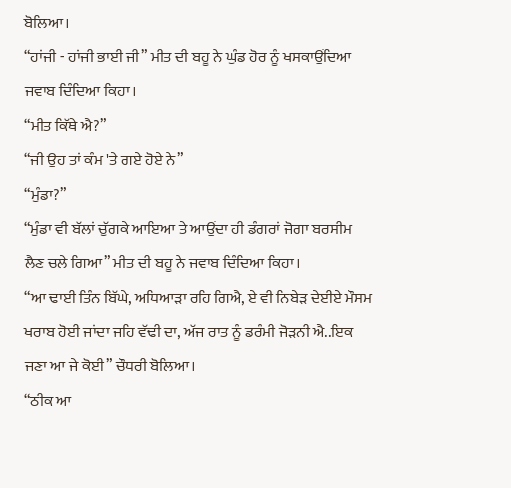ਬੋਲਿਆ।
“ਹਾਂਜੀ - ਹਾਂਜੀ ਭਾਈ ਜੀ” ਮੀਤ ਦੀ ਬਹੂ ਨੇ ਘੁੰਡ ਹੋਰ ਨੂੰ ਖਸਕਾਉਂਦਿਆ ਜਵਾਬ ਦਿੰਦਿਆ ਕਿਹਾ।
“ਮੀਤ ਕਿੱਥੇ ਐ?”
“ਜੀ ਉਹ ਤਾਂ ਕੰਮ 'ਤੇ ਗਏ ਹੋਏ ਨੇ”
“ਮੁੰਡਾ?”
“ਮੁੰਡਾ ਵੀ ਬੱਲਾਂ ਚੁੱਗਕੇ ਆਇਆ ਤੇ ਆਉਂਦਾ ਹੀ ਡੰਗਰਾਂ ਜੋਗਾ ਬਰਸੀਮ ਲੈਣ ਚਲੇ ਗਿਆ” ਮੀਤ ਦੀ ਬਹੂ ਨੇ ਜਵਾਬ ਦਿੰਦਿਆ ਕਿਹਾ।
“ਆ ਢਾਈ ਤਿੰਨ ਬਿੱਘੇ, ਅਧਿਆੜਾ ਰਹਿ ਗਿਐ, ਏ ਵੀ ਨਿਬੇੜ ਦੇਈਏ ਮੌਸਮ ਖਰਾਬ ਹੋਈ ਜਾਂਦਾ ਜਹਿ ਵੱਢੀ ਦਾ, ਅੱਜ ਰਾਤ ਨੂੰ ਡਰੰਮੀ ਜੋੜਨੀ ਐ..ਇਕ ਜਣਾ ਆ ਜੇ ਕੋਈ” ਚੌਧਰੀ ਬੋਲਿਆ।
“ਠੀਕ ਆ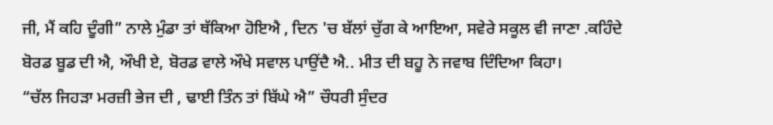ਜੀ, ਮੈਂ ਕਹਿ ਦੂੰਗੀ” ਨਾਲੇ ਮੁੰਡਾ ਤਾਂ ਥੱਕਿਆ ਹੋਇਐ , ਦਿਨ 'ਚ ਬੱਲਾਂ ਚੁੱਗ ਕੇ ਆਇਆ, ਸਵੇਰੇ ਸਕੂਲ ਵੀ ਜਾਣਾ .ਕਹਿੰਦੇ ਬੋਰਡ ਬੂਡ ਦੀ ਐ, ਔਖੀ ਏ, ਬੋਰਡ ਵਾਲੇ ਔਖੇ ਸਵਾਲ ਪਾਉਂਦੈ ਐ.. ਮੀਤ ਦੀ ਬਹੂ ਨੇ ਜਵਾਬ ਦਿੰਦਿਆ ਕਿਹਾ।
“ਚੱਲ ਜਿਹੜਾ ਮਰਜ਼ੀ ਭੇਜ ਦੀ , ਢਾਈ ਤਿੰਨ ਤਾਂ ਬਿੱਘੇ ਐ” ਚੌਧਰੀ ਸੁੰਦਰ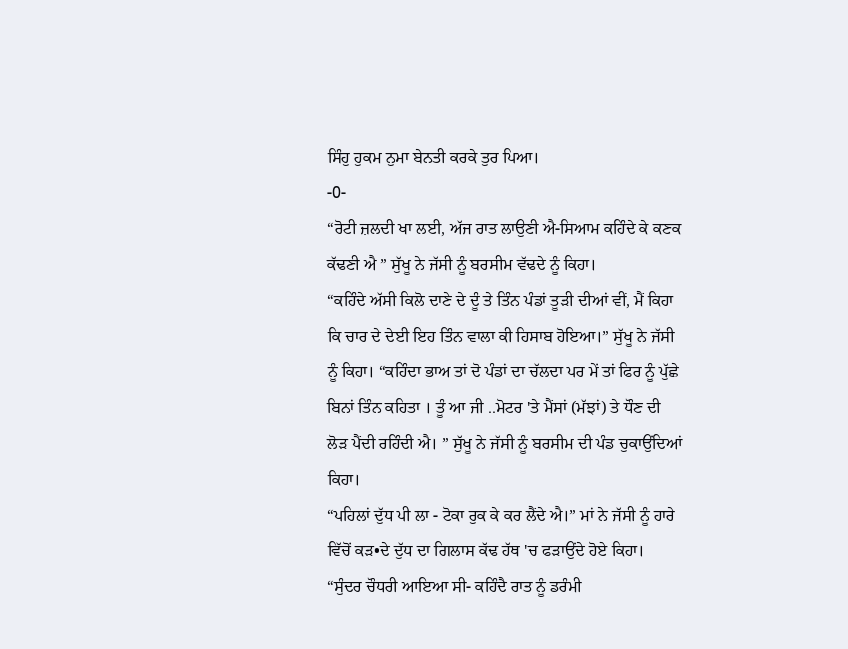ਸਿੰਹੁ ਹੁਕਮ ਨੁਮਾ ਬੇਨਤੀ ਕਰਕੇ ਤੁਰ ਪਿਆ।
-0-
“ਰੋਟੀ ਜ਼ਲਦੀ ਖਾ ਲਈ, ਅੱਜ ਰਾਤ ਲਾਉਣੀ ਐ-ਸਿਆਮ ਕਹਿੰਦੇ ਕੇ ਕਣਕ ਕੱਢਣੀ ਐ ” ਸੁੱਖੂ ਨੇ ਜੱਸੀ ਨੂੰ ਬਰਸੀਮ ਵੱਢਦੇ ਨੂੰ ਕਿਹਾ।
“ਕਹਿੰਦੇ ਅੱਸੀ ਕਿਲੋ ਦਾਣੇ ਦੇ ਦੂੰ ਤੇ ਤਿੰਨ ਪੰਡਾਂ ਤੂੜੀ ਦੀਆਂ ਵੀਂ, ਮੈਂ ਕਿਹਾ ਕਿ ਚਾਰ ਦੇ ਦੇਈ ਇਹ ਤਿੰਨ ਵਾਲਾ ਕੀ ਹਿਸਾਬ ਹੋਇਆ।” ਸੁੱਖੂ ਨੇ ਜੱਸੀ ਨੂੰ ਕਿਹਾ। “ਕਹਿੰਦਾ ਭਾਅ ਤਾਂ ਦੋ ਪੰਡਾਂ ਦਾ ਚੱਲਦਾ ਪਰ ਮੇਂ ਤਾਂ ਫਿਰ ਨੂੰ ਪੁੱਛੇ ਬਿਨਾਂ ਤਿੰਨ ਕਹਿਤਾ । ਤੂੰ ਆ ਜੀ ..ਮੋਟਰ 'ਤੇ ਮੈਂਸਾਂ (ਮੱਝਾਂ) ਤੇ ਧੌਣ ਦੀ ਲੋੜ ਪੈਂਦੀ ਰਹਿੰਦੀ ਐ। ” ਸੁੱਖੂ ਨੇ ਜੱਸੀ ਨੂੰ ਬਰਸੀਮ ਦੀ ਪੰਡ ਚੁਕਾਉਂਦਿਆਂ ਕਿਹਾ।
“ਪਹਿਲਾਂ ਦੁੱਧ ਪੀ ਲਾ - ਟੋਕਾ ਰੁਕ ਕੇ ਕਰ ਲੈਂਦੇ ਐ।” ਮਾਂ ਨੇ ਜੱਸੀ ਨੂੰ ਹਾਰੇ ਵਿੱਚੋਂ ਕੜ•ਦੇ ਦੁੱਧ ਦਾ ਗਿਲਾਸ ਕੱਢ ਹੱਥ 'ਚ ਫੜਾਉਂਦੇ ਹੋਏ ਕਿਹਾ।
“ਸੁੰਦਰ ਚੌਧਰੀ ਆਇਆ ਸੀ- ਕਹਿੰਦੈ ਰਾਤ ਨੂੰ ਡਰੰਮੀ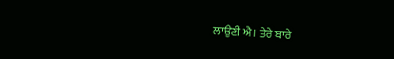ਲਾਉਣੀ ਐ। ਤੇਰੇ ਬਾਰੇ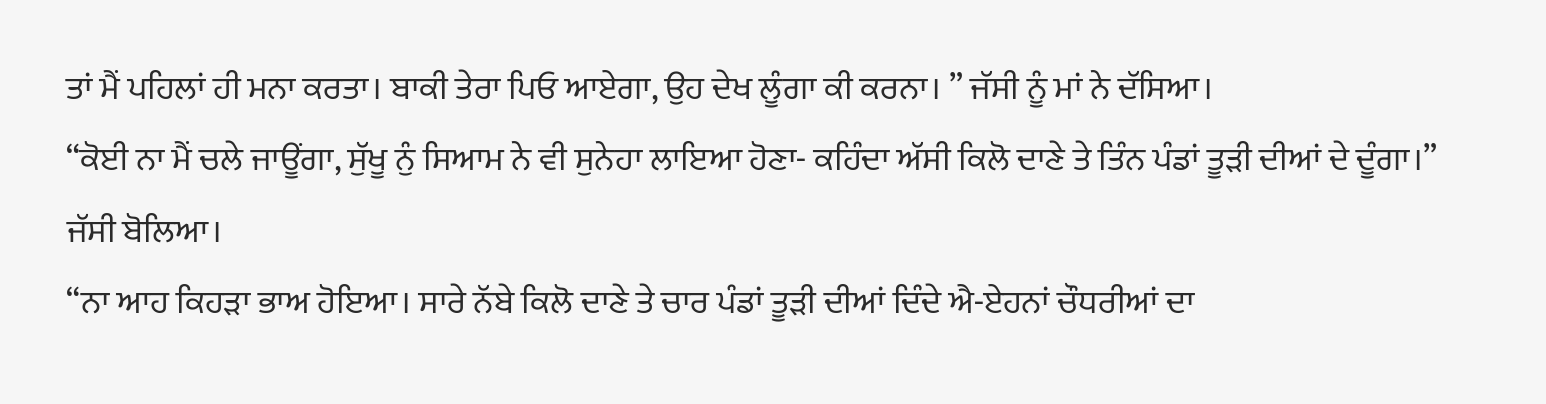ਤਾਂ ਮੈਂ ਪਹਿਲਾਂ ਹੀ ਮਨਾ ਕਰਤਾ। ਬਾਕੀ ਤੇਰਾ ਪਿਓ ਆਏਗਾ, ਉਹ ਦੇਖ ਲੂੰਗਾ ਕੀ ਕਰਨਾ। ” ਜੱਸੀ ਨੂੰ ਮਾਂ ਨੇ ਦੱਸਿਆ।
“ਕੋਈ ਨਾ ਮੈਂ ਚਲੇ ਜਾਊਂਗਾ, ਸੁੱਖੂ ਨੁੰ ਸਿਆਮ ਨੇ ਵੀ ਸੁਨੇਹਾ ਲਾਇਆ ਹੋਣਾ- ਕਹਿੰਦਾ ਅੱਸੀ ਕਿਲੋ ਦਾਣੇ ਤੇ ਤਿੰਨ ਪੰਡਾਂ ਤੂੜੀ ਦੀਆਂ ਦੇ ਦੂੰਗਾ।” ਜੱਸੀ ਬੋਲਿਆ।
“ਨਾ ਆਹ ਕਿਹੜਾ ਭਾਅ ਹੋਇਆ। ਸਾਰੇ ਨੱਬੇ ਕਿਲੋ ਦਾਣੇ ਤੇ ਚਾਰ ਪੰਡਾਂ ਤੂੜੀ ਦੀਆਂ ਦਿੰਦੇ ਐ-ਏਹਨਾਂ ਚੌਧਰੀਆਂ ਦਾ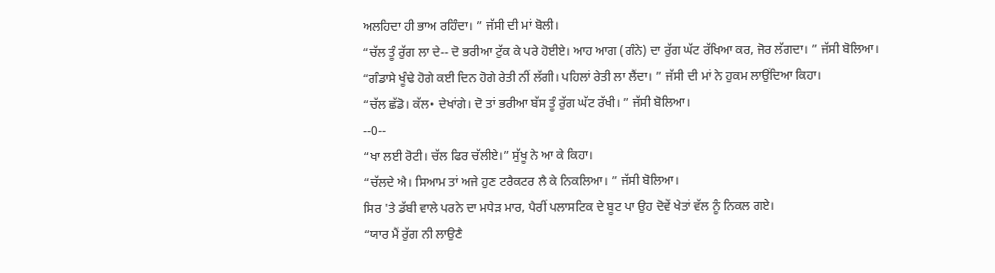ਅਲਹਿਦਾ ਹੀ ਭਾਅ ਰਹਿੰਦਾ। ” ਜੱਸੀ ਦੀ ਮਾਂ ਬੋਲੀ।
“ਚੱਲ ਤੂੰ ਰੁੱਗ ਲਾ ਦੇ-- ਦੋ ਭਰੀਆ ਟੁੱਕ ਕੇ ਪਰੇ ਹੋਈਏ। ਆਹ ਆਗ (ਗੰਨੇ) ਦਾ ਰੁੱਗ ਘੱਟ ਰੱਖਿਆ ਕਰ, ਜੋਰ ਲੱਗਦਾ। ” ਜੱਸੀ ਬੋਲਿਆ।
“ਗੰਡਾਸੇ ਖੂੰਢੇ ਹੋਗੇ ਕਈ ਦਿਨ ਹੋਗੇ ਰੇਤੀ ਨੀਂ ਲੱਗੀ। ਪਹਿਲਾਂ ਰੇਤੀ ਲਾ ਲੈਂਦਾ। ” ਜੱਸੀ ਦੀ ਮਾਂ ਨੇ ਹੁਕਮ ਲਾਉਂਦਿਆ ਕਿਹਾ।
“ਚੱਲ ਛੱਡੋ। ਕੱਲ• ਦੇਖਾਂਗੇ। ਦੋ ਤਾਂ ਭਰੀਆ ਬੱਸ ਤੂੰ ਰੁੱਗ ਘੱਟ ਰੱਖੀ। ” ਜੱਸੀ ਬੋਲਿਆ।
--0--
“ਖਾ ਲਈ ਰੋਟੀ। ਚੱਲ ਫਿਰ ਚੱਲੀਏ।” ਸੁੱਖੂ ਨੇ ਆ ਕੇ ਕਿਹਾ।
“ਚੱਲਦੇ ਐ। ਸਿਆਮ ਤਾਂ ਅਜੇ ਹੁਣ ਟਰੈਕਟਰ ਲੈ ਕੇ ਨਿਕਲਿਆ। ” ਜੱਸੀ ਬੋਲਿਆ।
ਸਿਰ 'ਤੇ ਡੱਬੀ ਵਾਲੇ ਪਰਨੇ ਦਾ ਮਧੇੜ ਮਾਰ, ਪੈਰੀਂ ਪਲਾਸਟਿਕ ਦੇ ਬੂਟ ਪਾ ਉਹ ਦੋਵੇਂ ਖੇਤਾਂ ਵੱਲ ਨੂੰ ਨਿਕਲ ਗਏ।
“ਯਾਰ ਮੈਂ ਰੁੱਗ ਨੀ ਲਾਉਣੈ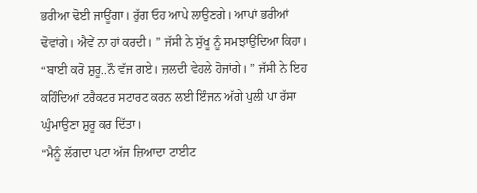ਭਰੀਆ ਢੋਈ ਜਾਊਂਗਾ। ਰੁੱਗ ਓਹ ਆਪੇ ਲਾਉਣਗੇ। ਆਪਾਂ ਭਰੀਆਂ ਢੋਵਾਂਗੇ। ਐਵੇਂ ਨਾ ਹਾਂ ਕਰਦੀ। ” ਜੱਸੀ ਨੇ ਸੁੱਖੂ ਨੂੰ ਸਮਝਾਉਂਦਿਆ ਕਿਹਾ।
“ਬਾਈ ਕਰੋ ਸ਼ੁਰੂ..ਨੌ ਵੱਜ ਗਏ। ਜ਼ਲਦੀ ਵੇਹਲੇ ਹੋਜਾਂਗੇ। ” ਜੱਸੀ ਨੇ ਇਹ ਕਹਿੰਦਿਆਂ ਟਰੈਕਟਰ ਸਟਾਰਟ ਕਰਨ ਲਈ ਇੰਜਨ ਅੱਗੇ ਪੁਲੀ ਪਾ ਰੱਸਾ ਘੁੰਮਾਉਣਾ ਸ਼ੁਰੂ ਕਰ ਦਿੱਤਾ।
“ਮੈਨੂੰ ਲੱਗਦਾ ਪਟਾ ਅੱਜ ਜ਼ਿਆਦਾ ਟਾਈਟ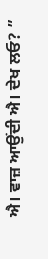ਐ। ਵਾਜ਼ ਆਉਂਦੀ ਐ। ਦੇਖ ਲਓ? ”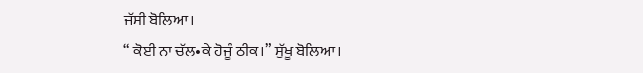ਜੱਸੀ ਬੋਲਿਆ।
“ ਕੋਈ ਨਾ ਚੱਲ•ਕੇ ਹੋਜੂੰ ਠੀਕ।” ਸੁੱਖੂ ਬੋਲਿਆ।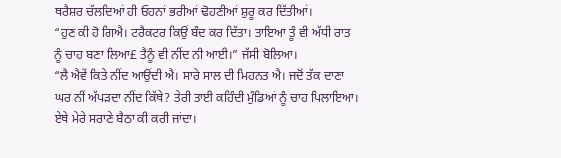ਥਰੈਸ਼ਰ ਚੱਲਦਿਆਂ ਹੀ ਓਹਨਾਂ ਭਰੀਆਂ ਢੋਹਣੀਆਂ ਸ਼ੁਰੂ ਕਰ ਦਿੱਤੀਆਂ।
“ਹੁਣ ਕੀ ਹੋ ਗਿਐ। ਟਰੈਕਟਰ ਕਿਉਂ ਬੰਦ ਕਰ ਦਿੱਤਾ। ਤਾਇਆ ਤੂੰ ਵੀ ਅੱਧੀ ਰਾਤ ਨੂੰ ਚਾਹ ਬਣਾ ਲਿਆ£ ਤੈਨੂੰ ਵੀ ਨੀਂਦ ਨੀ ਆਈ।” ਜੱਸੀ ਬੋਲਿਆ।
“ਲੈ ਐਵੇਂ ਕਿਤੇ ਨੀਂਦ ਆਉਂਦੀ ਐ। ਸਾਰੇ ਸਾਲ ਦੀ ਮਿਹਨਤ ਐ। ਜਦੋਂ ਤੱਕ ਦਾਣਾ ਘਰ ਨੀਂ ਅੱਪੜਦਾ ਨੀਂਦ ਕਿੱਥੇ? ਤੇਰੀ ਤਾਈ ਕਹਿੰਦੀ ਮੁੰਡਿਆਂ ਨੂੰ ਚਾਹ ਪਿਲਾਇਆ। ਏਥੇ ਮੇਰੇ ਸਰਾਣੇ ਬੈਠਾ ਕੀ ਕਰੀ ਜਾਂਦਾ।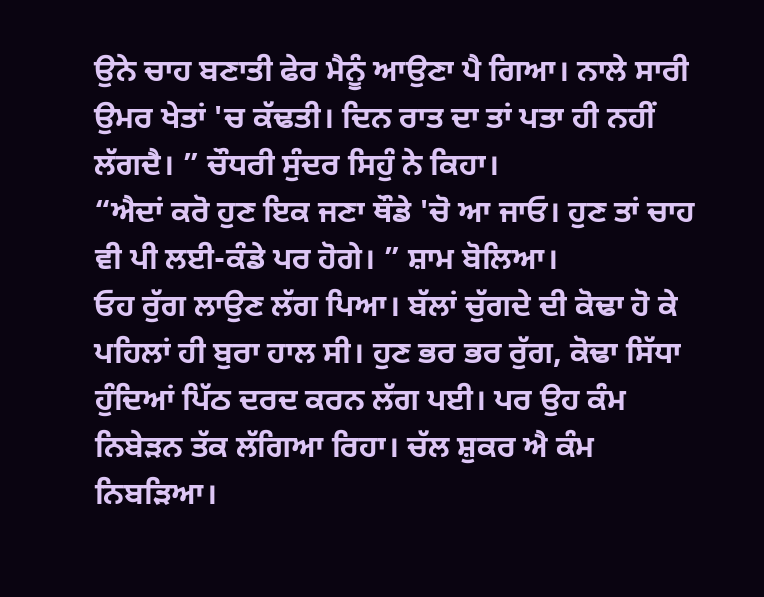ਉਨੇ ਚਾਹ ਬਣਾਤੀ ਫੇਰ ਮੈਨੂੰ ਆਉਣਾ ਪੈ ਗਿਆ। ਨਾਲੇ ਸਾਰੀ ਉਮਰ ਖੇਤਾਂ 'ਚ ਕੱਢਤੀ। ਦਿਨ ਰਾਤ ਦਾ ਤਾਂ ਪਤਾ ਹੀ ਨਹੀਂ ਲੱਗਦੈ। ” ਚੌਧਰੀ ਸੁੰਦਰ ਸਿਹੁੰ ਨੇ ਕਿਹਾ।
“ਐਦਾਂ ਕਰੋ ਹੁਣ ਇਕ ਜਣਾ ਥੌਡੇ 'ਚੋ ਆ ਜਾਓ। ਹੁਣ ਤਾਂ ਚਾਹ ਵੀ ਪੀ ਲਈ-ਕੰਡੇ ਪਰ ਹੋਗੇ। ” ਸ਼ਾਮ ਬੋਲਿਆ।
ਓਹ ਰੁੱਗ ਲਾਉਣ ਲੱਗ ਪਿਆ। ਬੱਲਾਂ ਚੁੱਗਦੇ ਦੀ ਕੋਢਾ ਹੋ ਕੇ ਪਹਿਲਾਂ ਹੀ ਬੁਰਾ ਹਾਲ ਸੀ। ਹੁਣ ਭਰ ਭਰ ਰੁੱਗ, ਕੋਢਾ ਸਿੱਧਾ ਹੁੰਦਿਆਂ ਪਿੱਠ ਦਰਦ ਕਰਨ ਲੱਗ ਪਈ। ਪਰ ਉਹ ਕੰਮ ਨਿਬੇੜਨ ਤੱਕ ਲੱਗਿਆ ਰਿਹਾ। ਚੱਲ ਸ਼ੁਕਰ ਐ ਕੰਮ ਨਿਬੜਿਆ।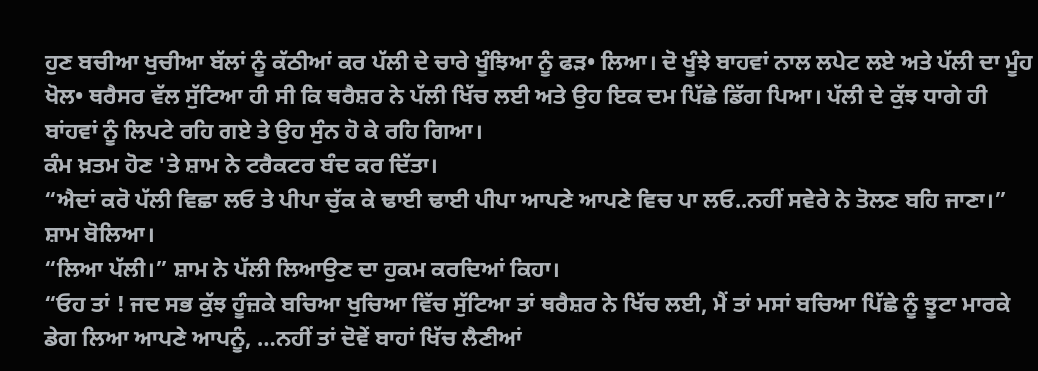ਹੁਣ ਬਚੀਆ ਖੁਚੀਆ ਬੱਲਾਂ ਨੂੰ ਕੱਠੀਆਂ ਕਰ ਪੱਲੀ ਦੇ ਚਾਰੇ ਖੂੰਝਿਆ ਨੂੰ ਫੜ• ਲਿਆ। ਦੋ ਖੂੰਝੇ ਬਾਹਵਾਂ ਨਾਲ ਲਪੇਟ ਲਏ ਅਤੇ ਪੱਲੀ ਦਾ ਮੂੰਹ ਖੋਲ• ਥਰੈਸਰ ਵੱਲ ਸੁੱਟਿਆ ਹੀ ਸੀ ਕਿ ਥਰੈਸ਼ਰ ਨੇ ਪੱਲੀ ਖਿੱਚ ਲਈ ਅਤੇ ਉਹ ਇਕ ਦਮ ਪਿੱਛੇ ਡਿੱਗ ਪਿਆ। ਪੱਲੀ ਦੇ ਕੁੱਝ ਧਾਗੇ ਹੀ ਬਾਂਹਵਾਂ ਨੂੰ ਲਿਪਟੇ ਰਹਿ ਗਏ ਤੇ ਉਹ ਸੁੰਨ ਹੋ ਕੇ ਰਹਿ ਗਿਆ।
ਕੰਮ ਖ਼ਤਮ ਹੋਣ 'ਤੇ ਸ਼ਾਮ ਨੇ ਟਰੈਕਟਰ ਬੰਦ ਕਰ ਦਿੱਤਾ।
“ਐਦਾਂ ਕਰੋ ਪੱਲੀ ਵਿਛਾ ਲਓ ਤੇ ਪੀਪਾ ਚੁੱਕ ਕੇ ਢਾਈ ਢਾਈ ਪੀਪਾ ਆਪਣੇ ਆਪਣੇ ਵਿਚ ਪਾ ਲਓ..ਨਹੀਂ ਸਵੇਰੇ ਨੇ ਤੋਲਣ ਬਹਿ ਜਾਣਾ।” ਸ਼ਾਮ ਬੋਲਿਆ।
“ਲਿਆ ਪੱਲੀ।” ਸ਼ਾਮ ਨੇ ਪੱਲੀ ਲਿਆਉਣ ਦਾ ਹੁਕਮ ਕਰਦਿਆਂ ਕਿਹਾ।
“ਓਹ ਤਾਂ ! ਜਦ ਸਭ ਕੁੱਝ ਹੂੰਜ਼ਕੇ ਬਚਿਆ ਖੁਚਿਆ ਵਿੱਚ ਸੁੱਟਿਆ ਤਾਂ ਥਰੈਸ਼ਰ ਨੇ ਖਿੱਚ ਲਈ, ਮੈਂ ਤਾਂ ਮਸਾਂ ਬਚਿਆ ਪਿੱਛੇ ਨੂੰ ਝੂਟਾ ਮਾਰਕੇ ਡੇਗ ਲਿਆ ਆਪਣੇ ਆਪਨੂੰ, …ਨਹੀਂ ਤਾਂ ਦੋਵੇਂ ਬਾਹਾਂ ਖਿੱਚ ਲੈਣੀਆਂ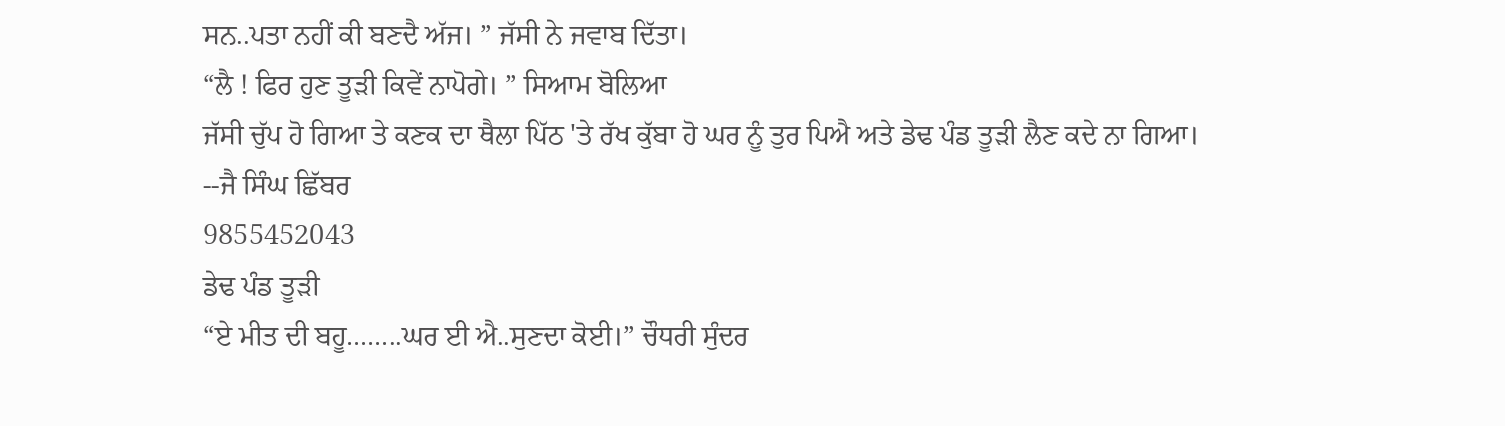ਸਨ..ਪਤਾ ਨਹੀਂ ਕੀ ਬਣਦੈ ਅੱਜ। ” ਜੱਸੀ ਨੇ ਜਵਾਬ ਦਿੱਤਾ।
“ਲੈ ! ਫਿਰ ਹੁਣ ਤੂੜੀ ਕਿਵੇਂ ਨਾਪੋਗੇ। ” ਸਿਆਮ ਬੋਲਿਆ
ਜੱਸੀ ਚੁੱਪ ਹੋ ਗਿਆ ਤੇ ਕਣਕ ਦਾ ਥੈਲਾ ਪਿੱਠ 'ਤੇ ਰੱਖ ਕੁੱਬਾ ਹੋ ਘਰ ਨੂੰ ਤੁਰ ਪਿਐ ਅਤੇ ਡੇਢ ਪੰਡ ਤੂੜੀ ਲੈਣ ਕਦੇ ਨਾ ਗਿਆ।
--ਜੈ ਸਿੰਘ ਛਿੱਬਰ
9855452043
ਡੇਢ ਪੰਡ ਤੂੜੀ
“ਏ ਮੀਤ ਦੀ ਬਹੂ……..ਘਰ ਈ ਐ..ਸੁਣਦਾ ਕੋਈ।” ਚੌਧਰੀ ਸੁੰਦਰ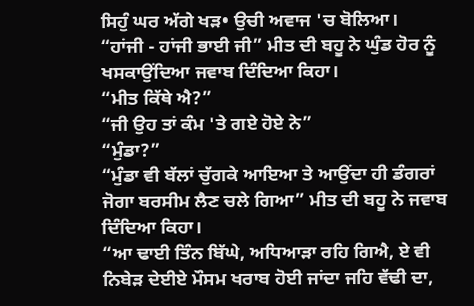ਸਿਹੁੰ ਘਰ ਅੱਗੇ ਖੜ• ਉਚੀ ਅਵਾਜ 'ਚ ਬੋਲਿਆ।
“ਹਾਂਜੀ - ਹਾਂਜੀ ਭਾਈ ਜੀ” ਮੀਤ ਦੀ ਬਹੂ ਨੇ ਘੁੰਡ ਹੋਰ ਨੂੰ ਖਸਕਾਉਂਦਿਆ ਜਵਾਬ ਦਿੰਦਿਆ ਕਿਹਾ।
“ਮੀਤ ਕਿੱਥੇ ਐ?”
“ਜੀ ਉਹ ਤਾਂ ਕੰਮ 'ਤੇ ਗਏ ਹੋਏ ਨੇ”
“ਮੁੰਡਾ?”
“ਮੁੰਡਾ ਵੀ ਬੱਲਾਂ ਚੁੱਗਕੇ ਆਇਆ ਤੇ ਆਉਂਦਾ ਹੀ ਡੰਗਰਾਂ ਜੋਗਾ ਬਰਸੀਮ ਲੈਣ ਚਲੇ ਗਿਆ” ਮੀਤ ਦੀ ਬਹੂ ਨੇ ਜਵਾਬ ਦਿੰਦਿਆ ਕਿਹਾ।
“ਆ ਢਾਈ ਤਿੰਨ ਬਿੱਘੇ, ਅਧਿਆੜਾ ਰਹਿ ਗਿਐ, ਏ ਵੀ ਨਿਬੇੜ ਦੇਈਏ ਮੌਸਮ ਖਰਾਬ ਹੋਈ ਜਾਂਦਾ ਜਹਿ ਵੱਢੀ ਦਾ,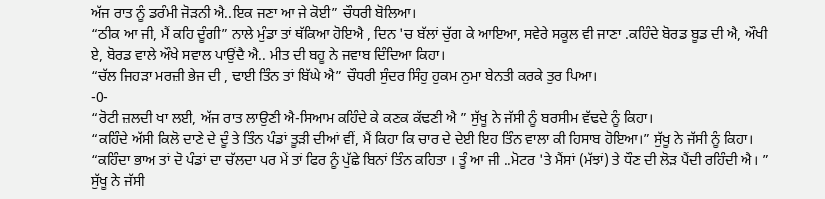ਅੱਜ ਰਾਤ ਨੂੰ ਡਰੰਮੀ ਜੋੜਨੀ ਐ..ਇਕ ਜਣਾ ਆ ਜੇ ਕੋਈ” ਚੌਧਰੀ ਬੋਲਿਆ।
“ਠੀਕ ਆ ਜੀ, ਮੈਂ ਕਹਿ ਦੂੰਗੀ” ਨਾਲੇ ਮੁੰਡਾ ਤਾਂ ਥੱਕਿਆ ਹੋਇਐ , ਦਿਨ 'ਚ ਬੱਲਾਂ ਚੁੱਗ ਕੇ ਆਇਆ, ਸਵੇਰੇ ਸਕੂਲ ਵੀ ਜਾਣਾ .ਕਹਿੰਦੇ ਬੋਰਡ ਬੂਡ ਦੀ ਐ, ਔਖੀ ਏ, ਬੋਰਡ ਵਾਲੇ ਔਖੇ ਸਵਾਲ ਪਾਉਂਦੈ ਐ.. ਮੀਤ ਦੀ ਬਹੂ ਨੇ ਜਵਾਬ ਦਿੰਦਿਆ ਕਿਹਾ।
“ਚੱਲ ਜਿਹੜਾ ਮਰਜ਼ੀ ਭੇਜ ਦੀ , ਢਾਈ ਤਿੰਨ ਤਾਂ ਬਿੱਘੇ ਐ” ਚੌਧਰੀ ਸੁੰਦਰ ਸਿੰਹੁ ਹੁਕਮ ਨੁਮਾ ਬੇਨਤੀ ਕਰਕੇ ਤੁਰ ਪਿਆ।
-0-
“ਰੋਟੀ ਜ਼ਲਦੀ ਖਾ ਲਈ, ਅੱਜ ਰਾਤ ਲਾਉਣੀ ਐ-ਸਿਆਮ ਕਹਿੰਦੇ ਕੇ ਕਣਕ ਕੱਢਣੀ ਐ ” ਸੁੱਖੂ ਨੇ ਜੱਸੀ ਨੂੰ ਬਰਸੀਮ ਵੱਢਦੇ ਨੂੰ ਕਿਹਾ।
“ਕਹਿੰਦੇ ਅੱਸੀ ਕਿਲੋ ਦਾਣੇ ਦੇ ਦੂੰ ਤੇ ਤਿੰਨ ਪੰਡਾਂ ਤੂੜੀ ਦੀਆਂ ਵੀਂ, ਮੈਂ ਕਿਹਾ ਕਿ ਚਾਰ ਦੇ ਦੇਈ ਇਹ ਤਿੰਨ ਵਾਲਾ ਕੀ ਹਿਸਾਬ ਹੋਇਆ।” ਸੁੱਖੂ ਨੇ ਜੱਸੀ ਨੂੰ ਕਿਹਾ। “ਕਹਿੰਦਾ ਭਾਅ ਤਾਂ ਦੋ ਪੰਡਾਂ ਦਾ ਚੱਲਦਾ ਪਰ ਮੇਂ ਤਾਂ ਫਿਰ ਨੂੰ ਪੁੱਛੇ ਬਿਨਾਂ ਤਿੰਨ ਕਹਿਤਾ । ਤੂੰ ਆ ਜੀ ..ਮੋਟਰ 'ਤੇ ਮੈਂਸਾਂ (ਮੱਝਾਂ) ਤੇ ਧੌਣ ਦੀ ਲੋੜ ਪੈਂਦੀ ਰਹਿੰਦੀ ਐ। ” ਸੁੱਖੂ ਨੇ ਜੱਸੀ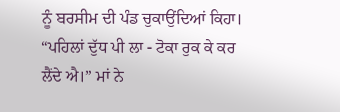ਨੂੰ ਬਰਸੀਮ ਦੀ ਪੰਡ ਚੁਕਾਉਂਦਿਆਂ ਕਿਹਾ।
“ਪਹਿਲਾਂ ਦੁੱਧ ਪੀ ਲਾ - ਟੋਕਾ ਰੁਕ ਕੇ ਕਰ ਲੈਂਦੇ ਐ।” ਮਾਂ ਨੇ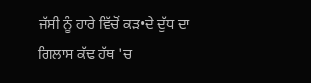ਜੱਸੀ ਨੂੰ ਹਾਰੇ ਵਿੱਚੋਂ ਕੜ•ਦੇ ਦੁੱਧ ਦਾ ਗਿਲਾਸ ਕੱਢ ਹੱਥ 'ਚ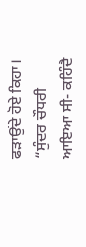ਫੜਾਉਂਦੇ ਹੋਏ ਕਿਹਾ।
“ਸੁੰਦਰ ਚੌਧਰੀ ਆਇਆ ਸੀ- ਕਹਿੰਦੈ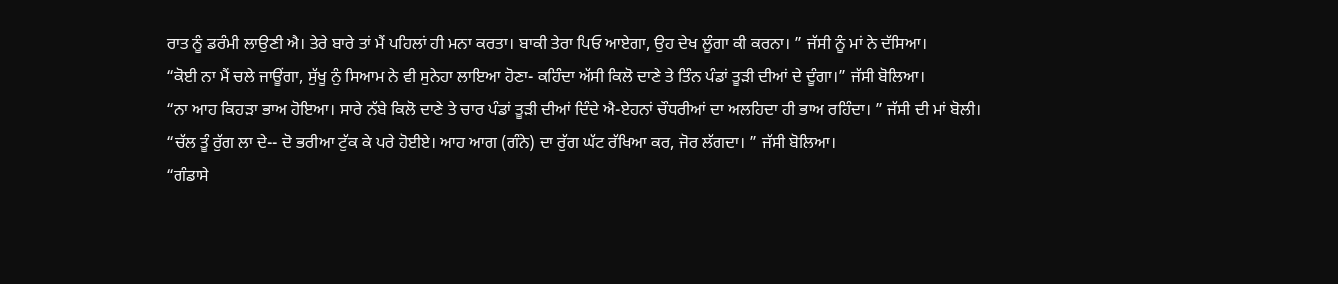ਰਾਤ ਨੂੰ ਡਰੰਮੀ ਲਾਉਣੀ ਐ। ਤੇਰੇ ਬਾਰੇ ਤਾਂ ਮੈਂ ਪਹਿਲਾਂ ਹੀ ਮਨਾ ਕਰਤਾ। ਬਾਕੀ ਤੇਰਾ ਪਿਓ ਆਏਗਾ, ਉਹ ਦੇਖ ਲੂੰਗਾ ਕੀ ਕਰਨਾ। ” ਜੱਸੀ ਨੂੰ ਮਾਂ ਨੇ ਦੱਸਿਆ।
“ਕੋਈ ਨਾ ਮੈਂ ਚਲੇ ਜਾਊਂਗਾ, ਸੁੱਖੂ ਨੁੰ ਸਿਆਮ ਨੇ ਵੀ ਸੁਨੇਹਾ ਲਾਇਆ ਹੋਣਾ- ਕਹਿੰਦਾ ਅੱਸੀ ਕਿਲੋ ਦਾਣੇ ਤੇ ਤਿੰਨ ਪੰਡਾਂ ਤੂੜੀ ਦੀਆਂ ਦੇ ਦੂੰਗਾ।” ਜੱਸੀ ਬੋਲਿਆ।
“ਨਾ ਆਹ ਕਿਹੜਾ ਭਾਅ ਹੋਇਆ। ਸਾਰੇ ਨੱਬੇ ਕਿਲੋ ਦਾਣੇ ਤੇ ਚਾਰ ਪੰਡਾਂ ਤੂੜੀ ਦੀਆਂ ਦਿੰਦੇ ਐ-ਏਹਨਾਂ ਚੌਧਰੀਆਂ ਦਾ ਅਲਹਿਦਾ ਹੀ ਭਾਅ ਰਹਿੰਦਾ। ” ਜੱਸੀ ਦੀ ਮਾਂ ਬੋਲੀ।
“ਚੱਲ ਤੂੰ ਰੁੱਗ ਲਾ ਦੇ-- ਦੋ ਭਰੀਆ ਟੁੱਕ ਕੇ ਪਰੇ ਹੋਈਏ। ਆਹ ਆਗ (ਗੰਨੇ) ਦਾ ਰੁੱਗ ਘੱਟ ਰੱਖਿਆ ਕਰ, ਜੋਰ ਲੱਗਦਾ। ” ਜੱਸੀ ਬੋਲਿਆ।
“ਗੰਡਾਸੇ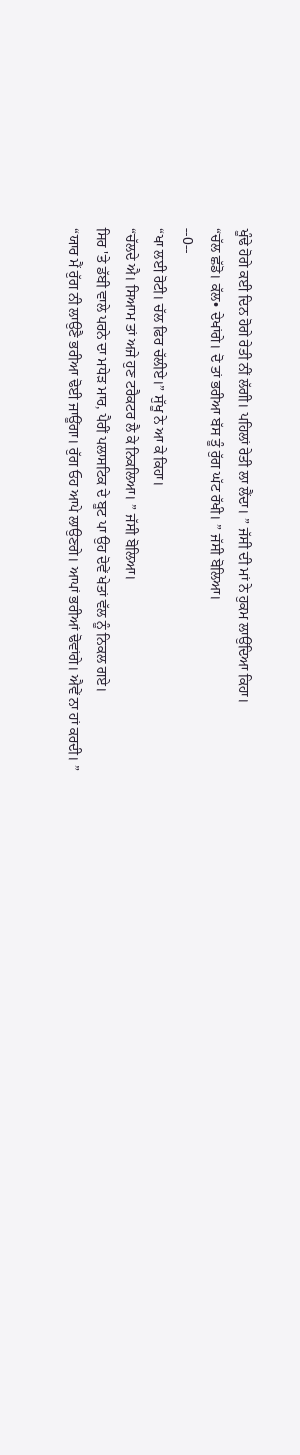ਖੂੰਢੇ ਹੋਗੇ ਕਈ ਦਿਨ ਹੋਗੇ ਰੇਤੀ ਨੀਂ ਲੱਗੀ। ਪਹਿਲਾਂ ਰੇਤੀ ਲਾ ਲੈਂਦਾ। ” ਜੱਸੀ ਦੀ ਮਾਂ ਨੇ ਹੁਕਮ ਲਾਉਂਦਿਆ ਕਿਹਾ।
“ਚੱਲ ਛੱਡੋ। ਕੱਲ• ਦੇਖਾਂਗੇ। ਦੋ ਤਾਂ ਭਰੀਆ ਬੱਸ ਤੂੰ ਰੁੱਗ ਘੱਟ ਰੱਖੀ। ” ਜੱਸੀ ਬੋਲਿਆ।
--0--
“ਖਾ ਲਈ ਰੋਟੀ। ਚੱਲ ਫਿਰ ਚੱਲੀਏ।” ਸੁੱਖੂ ਨੇ ਆ ਕੇ ਕਿਹਾ।
“ਚੱਲਦੇ ਐ। ਸਿਆਮ ਤਾਂ ਅਜੇ ਹੁਣ ਟਰੈਕਟਰ ਲੈ ਕੇ ਨਿਕਲਿਆ। ” ਜੱਸੀ ਬੋਲਿਆ।
ਸਿਰ 'ਤੇ ਡੱਬੀ ਵਾਲੇ ਪਰਨੇ ਦਾ ਮਧੇੜ ਮਾਰ, ਪੈਰੀਂ ਪਲਾਸਟਿਕ ਦੇ ਬੂਟ ਪਾ ਉਹ ਦੋਵੇਂ ਖੇਤਾਂ ਵੱਲ ਨੂੰ ਨਿਕਲ ਗਏ।
“ਯਾਰ ਮੈਂ ਰੁੱਗ ਨੀ ਲਾਉਣੈ ਭਰੀਆ ਢੋਈ ਜਾਊਂਗਾ। ਰੁੱਗ ਓਹ ਆਪੇ ਲਾਉਣਗੇ। ਆਪਾਂ ਭਰੀਆਂ ਢੋਵਾਂਗੇ। ਐਵੇਂ ਨਾ ਹਾਂ ਕਰਦੀ। ”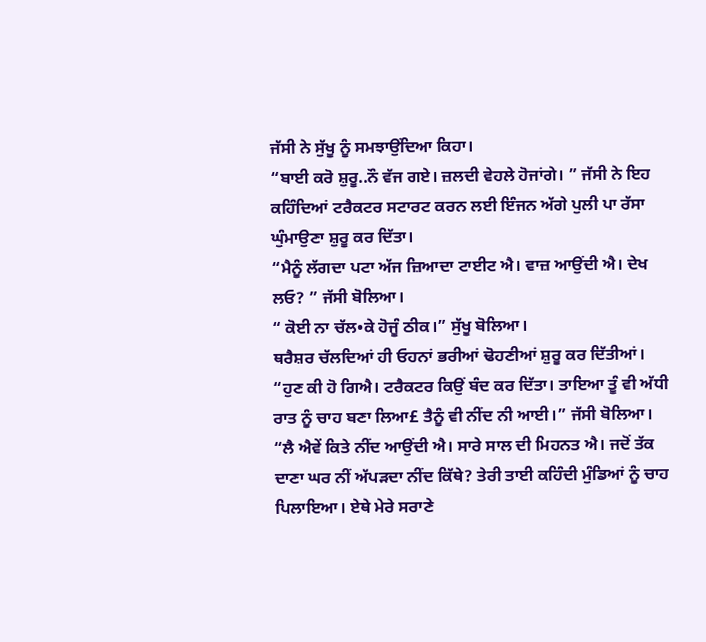ਜੱਸੀ ਨੇ ਸੁੱਖੂ ਨੂੰ ਸਮਝਾਉਂਦਿਆ ਕਿਹਾ।
“ਬਾਈ ਕਰੋ ਸ਼ੁਰੂ..ਨੌ ਵੱਜ ਗਏ। ਜ਼ਲਦੀ ਵੇਹਲੇ ਹੋਜਾਂਗੇ। ” ਜੱਸੀ ਨੇ ਇਹ ਕਹਿੰਦਿਆਂ ਟਰੈਕਟਰ ਸਟਾਰਟ ਕਰਨ ਲਈ ਇੰਜਨ ਅੱਗੇ ਪੁਲੀ ਪਾ ਰੱਸਾ ਘੁੰਮਾਉਣਾ ਸ਼ੁਰੂ ਕਰ ਦਿੱਤਾ।
“ਮੈਨੂੰ ਲੱਗਦਾ ਪਟਾ ਅੱਜ ਜ਼ਿਆਦਾ ਟਾਈਟ ਐ। ਵਾਜ਼ ਆਉਂਦੀ ਐ। ਦੇਖ ਲਓ? ” ਜੱਸੀ ਬੋਲਿਆ।
“ ਕੋਈ ਨਾ ਚੱਲ•ਕੇ ਹੋਜੂੰ ਠੀਕ।” ਸੁੱਖੂ ਬੋਲਿਆ।
ਥਰੈਸ਼ਰ ਚੱਲਦਿਆਂ ਹੀ ਓਹਨਾਂ ਭਰੀਆਂ ਢੋਹਣੀਆਂ ਸ਼ੁਰੂ ਕਰ ਦਿੱਤੀਆਂ।
“ਹੁਣ ਕੀ ਹੋ ਗਿਐ। ਟਰੈਕਟਰ ਕਿਉਂ ਬੰਦ ਕਰ ਦਿੱਤਾ। ਤਾਇਆ ਤੂੰ ਵੀ ਅੱਧੀ ਰਾਤ ਨੂੰ ਚਾਹ ਬਣਾ ਲਿਆ£ ਤੈਨੂੰ ਵੀ ਨੀਂਦ ਨੀ ਆਈ।” ਜੱਸੀ ਬੋਲਿਆ।
“ਲੈ ਐਵੇਂ ਕਿਤੇ ਨੀਂਦ ਆਉਂਦੀ ਐ। ਸਾਰੇ ਸਾਲ ਦੀ ਮਿਹਨਤ ਐ। ਜਦੋਂ ਤੱਕ ਦਾਣਾ ਘਰ ਨੀਂ ਅੱਪੜਦਾ ਨੀਂਦ ਕਿੱਥੇ? ਤੇਰੀ ਤਾਈ ਕਹਿੰਦੀ ਮੁੰਡਿਆਂ ਨੂੰ ਚਾਹ ਪਿਲਾਇਆ। ਏਥੇ ਮੇਰੇ ਸਰਾਣੇ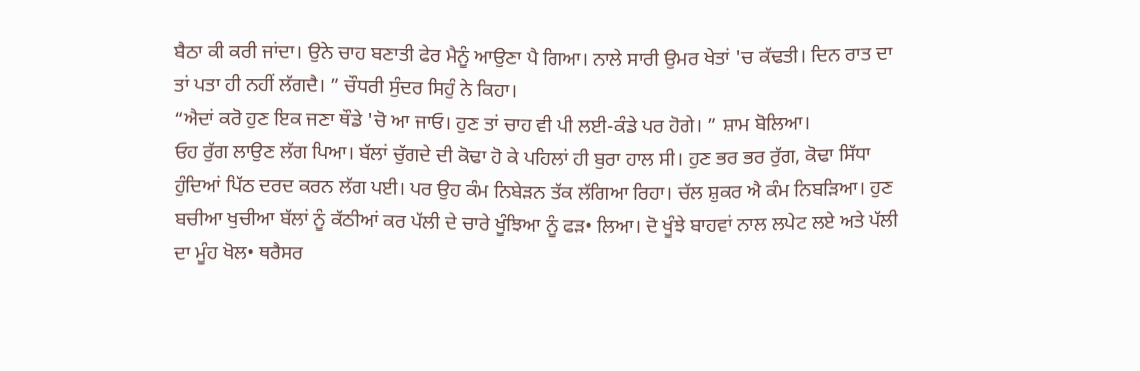ਬੈਠਾ ਕੀ ਕਰੀ ਜਾਂਦਾ। ਉਨੇ ਚਾਹ ਬਣਾਤੀ ਫੇਰ ਮੈਨੂੰ ਆਉਣਾ ਪੈ ਗਿਆ। ਨਾਲੇ ਸਾਰੀ ਉਮਰ ਖੇਤਾਂ 'ਚ ਕੱਢਤੀ। ਦਿਨ ਰਾਤ ਦਾ ਤਾਂ ਪਤਾ ਹੀ ਨਹੀਂ ਲੱਗਦੈ। ” ਚੌਧਰੀ ਸੁੰਦਰ ਸਿਹੁੰ ਨੇ ਕਿਹਾ।
“ਐਦਾਂ ਕਰੋ ਹੁਣ ਇਕ ਜਣਾ ਥੌਡੇ 'ਚੋ ਆ ਜਾਓ। ਹੁਣ ਤਾਂ ਚਾਹ ਵੀ ਪੀ ਲਈ-ਕੰਡੇ ਪਰ ਹੋਗੇ। ” ਸ਼ਾਮ ਬੋਲਿਆ।
ਓਹ ਰੁੱਗ ਲਾਉਣ ਲੱਗ ਪਿਆ। ਬੱਲਾਂ ਚੁੱਗਦੇ ਦੀ ਕੋਢਾ ਹੋ ਕੇ ਪਹਿਲਾਂ ਹੀ ਬੁਰਾ ਹਾਲ ਸੀ। ਹੁਣ ਭਰ ਭਰ ਰੁੱਗ, ਕੋਢਾ ਸਿੱਧਾ ਹੁੰਦਿਆਂ ਪਿੱਠ ਦਰਦ ਕਰਨ ਲੱਗ ਪਈ। ਪਰ ਉਹ ਕੰਮ ਨਿਬੇੜਨ ਤੱਕ ਲੱਗਿਆ ਰਿਹਾ। ਚੱਲ ਸ਼ੁਕਰ ਐ ਕੰਮ ਨਿਬੜਿਆ। ਹੁਣ ਬਚੀਆ ਖੁਚੀਆ ਬੱਲਾਂ ਨੂੰ ਕੱਠੀਆਂ ਕਰ ਪੱਲੀ ਦੇ ਚਾਰੇ ਖੂੰਝਿਆ ਨੂੰ ਫੜ• ਲਿਆ। ਦੋ ਖੂੰਝੇ ਬਾਹਵਾਂ ਨਾਲ ਲਪੇਟ ਲਏ ਅਤੇ ਪੱਲੀ ਦਾ ਮੂੰਹ ਖੋਲ• ਥਰੈਸਰ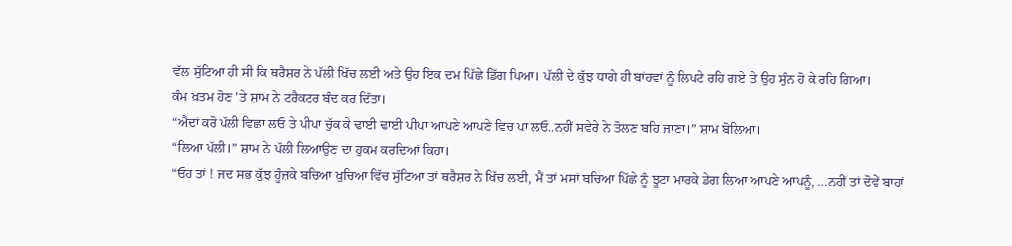ਵੱਲ ਸੁੱਟਿਆ ਹੀ ਸੀ ਕਿ ਥਰੈਸ਼ਰ ਨੇ ਪੱਲੀ ਖਿੱਚ ਲਈ ਅਤੇ ਉਹ ਇਕ ਦਮ ਪਿੱਛੇ ਡਿੱਗ ਪਿਆ। ਪੱਲੀ ਦੇ ਕੁੱਝ ਧਾਗੇ ਹੀ ਬਾਂਹਵਾਂ ਨੂੰ ਲਿਪਟੇ ਰਹਿ ਗਏ ਤੇ ਉਹ ਸੁੰਨ ਹੋ ਕੇ ਰਹਿ ਗਿਆ।
ਕੰਮ ਖ਼ਤਮ ਹੋਣ 'ਤੇ ਸ਼ਾਮ ਨੇ ਟਰੈਕਟਰ ਬੰਦ ਕਰ ਦਿੱਤਾ।
“ਐਦਾਂ ਕਰੋ ਪੱਲੀ ਵਿਛਾ ਲਓ ਤੇ ਪੀਪਾ ਚੁੱਕ ਕੇ ਢਾਈ ਢਾਈ ਪੀਪਾ ਆਪਣੇ ਆਪਣੇ ਵਿਚ ਪਾ ਲਓ..ਨਹੀਂ ਸਵੇਰੇ ਨੇ ਤੋਲਣ ਬਹਿ ਜਾਣਾ।” ਸ਼ਾਮ ਬੋਲਿਆ।
“ਲਿਆ ਪੱਲੀ।” ਸ਼ਾਮ ਨੇ ਪੱਲੀ ਲਿਆਉਣ ਦਾ ਹੁਕਮ ਕਰਦਿਆਂ ਕਿਹਾ।
“ਓਹ ਤਾਂ ! ਜਦ ਸਭ ਕੁੱਝ ਹੂੰਜ਼ਕੇ ਬਚਿਆ ਖੁਚਿਆ ਵਿੱਚ ਸੁੱਟਿਆ ਤਾਂ ਥਰੈਸ਼ਰ ਨੇ ਖਿੱਚ ਲਈ, ਮੈਂ ਤਾਂ ਮਸਾਂ ਬਚਿਆ ਪਿੱਛੇ ਨੂੰ ਝੂਟਾ ਮਾਰਕੇ ਡੇਗ ਲਿਆ ਆਪਣੇ ਆਪਨੂੰ, …ਨਹੀਂ ਤਾਂ ਦੋਵੇਂ ਬਾਹਾਂ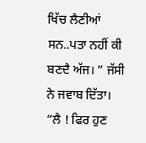ਖਿੱਚ ਲੈਣੀਆਂ ਸਨ..ਪਤਾ ਨਹੀਂ ਕੀ ਬਣਦੈ ਅੱਜ। ” ਜੱਸੀ ਨੇ ਜਵਾਬ ਦਿੱਤਾ।
“ਲੈ ! ਫਿਰ ਹੁਣ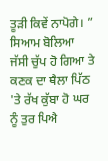ਤੂੜੀ ਕਿਵੇਂ ਨਾਪੋਗੇ। ” ਸਿਆਮ ਬੋਲਿਆ
ਜੱਸੀ ਚੁੱਪ ਹੋ ਗਿਆ ਤੇ ਕਣਕ ਦਾ ਥੈਲਾ ਪਿੱਠ 'ਤੇ ਰੱਖ ਕੁੱਬਾ ਹੋ ਘਰ ਨੂੰ ਤੁਰ ਪਿਐ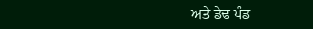ਅਤੇ ਡੇਢ ਪੰਡ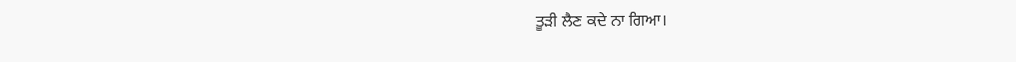ਤੂੜੀ ਲੈਣ ਕਦੇ ਨਾ ਗਿਆ।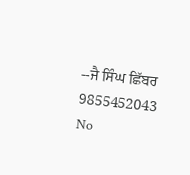--ਜੈ ਸਿੰਘ ਛਿੱਬਰ
9855452043
No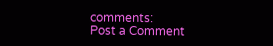comments:
Post a Comment